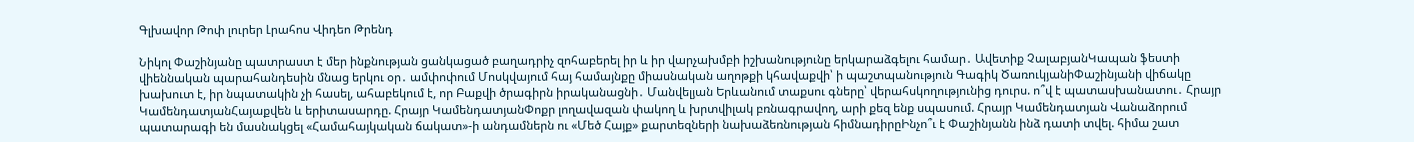Գլխավոր Թոփ լուրեր Լրահոս Վիդեո Թրենդ

Նիկոլ Փաշինյանը պատրաստ է մեր ինքնության ցանկացած բաղադրիչ զոհաբերել իր և իր վարչախմբի իշխանությունը երկարաձգելու համար․ Ավետիք ՉալաբյանԿապան ֆեստի վիեննական պարահանդեսին մնաց երկու օր․ ամփոփում Մոսկվայում հայ համայնքը միասնական աղոթքի կհավաքվի՝ ի պաշտպանություն Գագիկ ԾառուկյանիՓաշինյանի վիճակը խախուտ է, իր նպատակին չի հասել, ահաբեկում է, որ Բաքվի ծրագիրն իրականացնի․ Մանվելյան Երևանում տաքսու գները՝ վերահսկողությունից դուրս. ո՞վ է պատասխանատու․ Հրայր ԿամենդատյանՀայաքվեն և երիտասարդը. Հրայր ԿամենդատյանՓոքր լողավազան փակող և խրտվիլակ բռնագրավող, արի քեզ ենք սպասում. Հրայր Կամենդատյան Վանաձորում պատարագի են մասնակցել «Համահայկական ճակատ»-ի անդամներն ու «Մեծ Հայք» քարտեզների նախաձեռնության հիմնադիրըԻնչո՞ւ է Փաշինյանն ինձ դատի տվել. հիմա շատ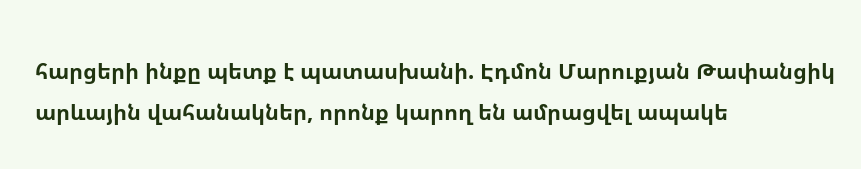հարցերի ինքը պետք է պատասխանի. Էդմոն Մարուքյան Թափանցիկ արևային վահանակներ, որոնք կարող են ամրացվել ապակե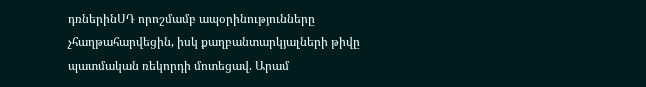դռներինՍԴ որոշմամբ ապօրինությունները չհաղթահարվեցին, իսկ քաղբանտարկյալների թիվը պատմական ռեկորդի մոտեցավ. Արամ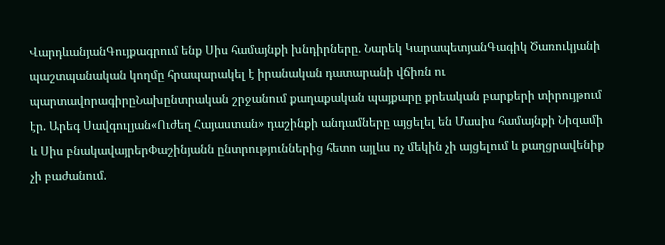ՎարդևանյանԳույքագրում ենք Սիս համայնքի խնդիրները. Նարեկ ԿարապետյանԳագիկ Ծառուկյանի պաշտպանական կողմը հրապարակել է իրանական դատարանի վճիռն ու պարտավորագիրըՆախընտրական շրջանում քաղաքական պայքարը քրեական բարքերի տիրույթում էր. Արեգ Սավգուլյան«Ուժեղ Հայաստան» դաշինքի անդամները այցելել են Մասիս համայնքի Նիզամի և Սիս բնակավայրերՓաշինյանն ընտրություններից հետո այլևս ոչ մեկին չի այցելում և քաղցրավենիք չի բաժանում.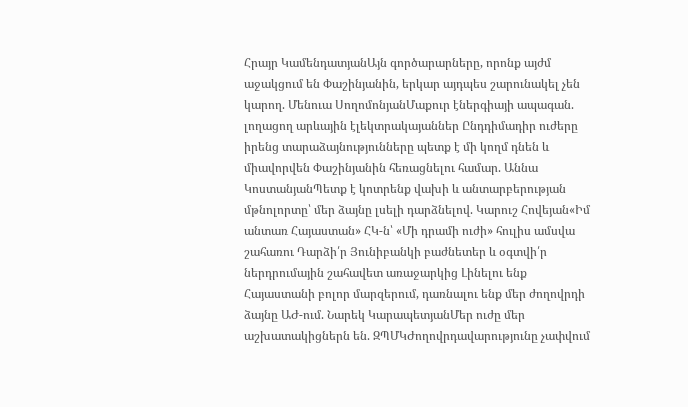Հրայր ԿամենդատյանԱյն գործարարները, որոնք այժմ աջակցում են Փաշինյանին, երկար այդպես շարունակել չեն կարող. Մենուա ՍողոմոնյանՄաքուր էներգիայի ապագան. լողացող արևային էլեկտրակայաններ Ընդդիմադիր ուժերը իրենց տարաձայնությունները պետք է մի կողմ դնեն և միավորվեն Փաշինյանին հեռացնելու համար. Աննա ԿոստանյանՊետք է կոտրենք վախի և անտարբերության մթնոլորտը՝ մեր ձայնը լսելի դարձնելով. Կարուշ Հովեյան«Իմ անտառ Հայաստան» ՀԿ-ն՝ «Մի դրամի ուժի» հուլիս ամսվա շահառու Դարձի՛ր Յունիբանկի բաժնետեր և օգտվի՛ր ներդրումային շահավետ առաջարկից Լինելու ենք Հայաստանի բոլոր մարզերում, դառնալու ենք մեր ժողովրդի ձայնը ԱԺ-ում. Նարեկ ԿարապետյանՄեր ուժը մեր աշխատակիցներն են. ԶՊՄԿԺողովրդավարությունը չափվում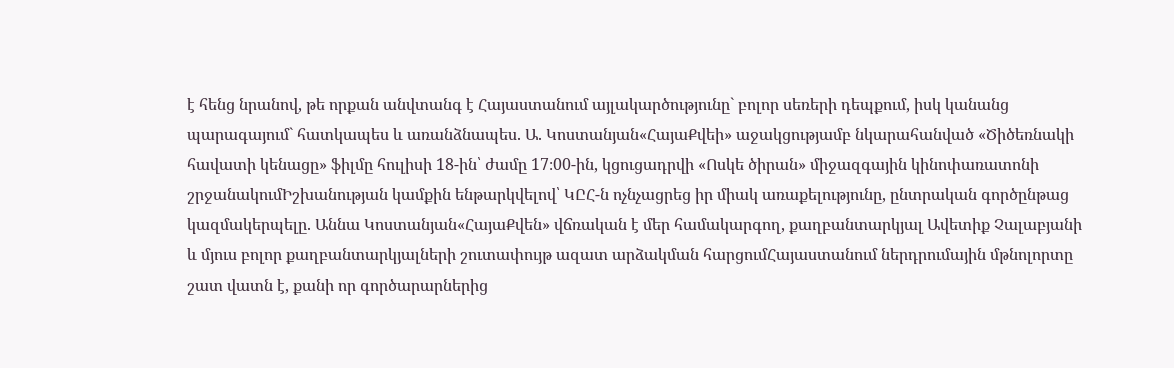է հենց նրանով, թե որքան անվտանգ է Հայաստանում այլակարծությունը` բոլոր սեռերի դեպքում, իսկ կանանց պարագայում` հատկապես և առանձնապես. Ա. Կոստանյան«ՀայաՔվեի» աջակցությամբ նկարահանված «Ծիծեռնակի հավատի կենացը» ֆիլմը հուլիսի 18-ին՝ ժամը 17։00-ին, կցուցադրվի «Ոսկե ծիրան» միջազգային կինոփառատոնի շրջանակումԻշխանության կամքին ենթարկվելով՝ ԿԸՀ-ն ոչնչացրեց իր միակ առաքելությունը, ընտրական գործընթաց կազմակերպելը. Աննա Կոստանյան«ՀայաՔվեն» վճռական է մեր համակարգող, քաղբանտարկյալ Ավետիք Չալաբյանի և մյուս բոլոր քաղբանտարկյալների շուտափույթ ազատ արձակման հարցումՀայաստանում ներդրումային մթնոլորտը շատ վատն է, քանի որ գործարարներից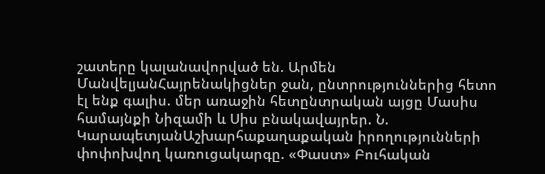շատերը կալանավորված են. Արմեն ՄանվելյանՀայրենակիցներ ջան, ընտրություններից հետո էլ ենք գալիս. մեր առաջին հետընտրական այցը Մասիս համայնքի Նիզամի և Սիս բնակավայրեր. Ն. ԿարապետյանԱշխարհաքաղաքական իրողությունների փոփոխվող կառուցակարգը. «Փաստ» Բուհական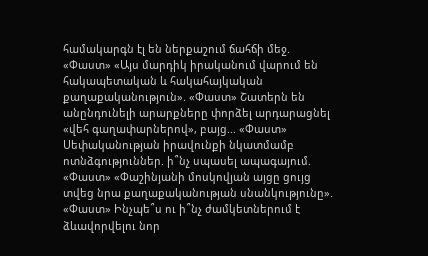համակարգն էլ են ներքաշում ճահճի մեջ. «Փաստ» «Այս մարդիկ իրականում վարում են հակապետական և հակահայկական քաղաքականություն». «Փաստ» Շատերն են անընդունելի արարքները փորձել արդարացնել «վեհ գաղափարներով», բայց... «Փաստ» Սեփականության իրավունքի նկատմամբ ոտնձգություններ. ի՞նչ սպասել ապագայում. «Փաստ» «Փաշինյանի մոսկովյան այցը ցույց տվեց նրա քաղաքականության սնանկությունը». «Փաստ» Ինչպե՞ս ու ի՞նչ ժամկետներում է ձևավորվելու նոր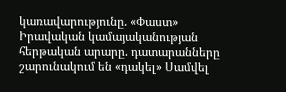կառավարությունը. «Փաստ» Իրավական կամայականության հերթական արարը. դատարանները շարունակում են «դակել» Սամվել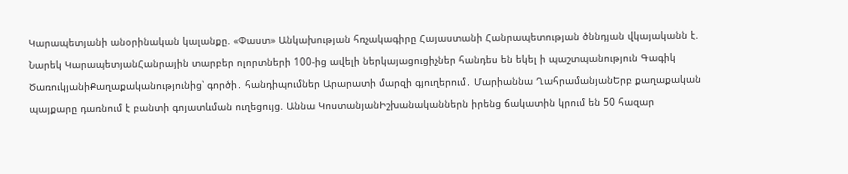Կարապետյանի անօրինական կալանքը. «Փաստ» Անկախության հռչակագիրը Հայաստանի Հանրապետության ծննդյան վկայականն է. Նարեկ ԿարապետյանՀանրային տարբեր ոլորտների 100-ից ավելի ներկայացուցիչներ հանդես են եկել ի պաշտպանություն Գագիկ ԾառուկյանիՔաղաքականությունից՝ գործի․ հանդիպումներ Արարատի մարզի գյուղերում․ Մարիաննա ՂահրամանյանԵրբ քաղաքական պայքարը դառնում է բանտի գոյատևման ուղեցույց. Աննա ԿոստանյանԻշխանականներն իրենց ճակատին կրում են 50 հազար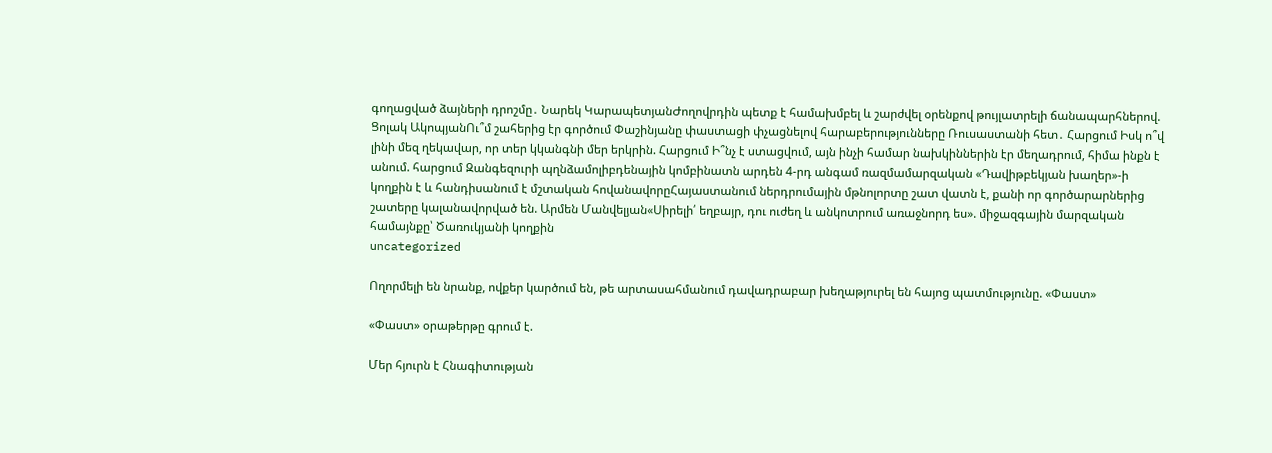գողացված ձայների դրոշմը․ Նարեկ ԿարապետյանԺողովրդին պետք է համախմբել և շարժվել օրենքով թույլատրելի ճանապարհներով. Ցոլակ ԱկոպյանՈւ՞մ շահերից էր գործում Փաշինյանը փաստացի փչացնելով հարաբերությունները Ռուսաստանի հետ․ Հարցում Իսկ ո՞վ լինի մեզ ղեկավար, որ տեր կկանգնի մեր երկրին. Հարցում Ի՞նչ է ստացվում, այն ինչի համար նախկիններին էր մեղադրում, հիմա ինքն է անում. հարցում Զանգեզուրի պղնձամոլիբդենային կոմբինատն արդեն 4-րդ անգամ ռազմամարզական «Դավիթբեկյան խաղեր»-ի կողքին է և հանդիսանում է մշտական հովանավորըՀայաստանում ներդրումային մթնոլորտը շատ վատն է, քանի որ գործարարներից շատերը կալանավորված են. Արմեն Մանվելյան«Սիրելի՛ եղբայր, դու ուժեղ և անկոտրում առաջնորդ ես». միջազգային մարզական համայնքը՝ Ծառուկյանի կողքին
uncategorized

Ողորմելի են նրանք, ովքեր կարծում են, թե արտասահմանում դավադրաբար խեղաթյուրել են հայոց պատմությունը. «Փաստ»

«Փաստ» օրաթերթը գրում է.

Մեր հյուրն է Հնագիտության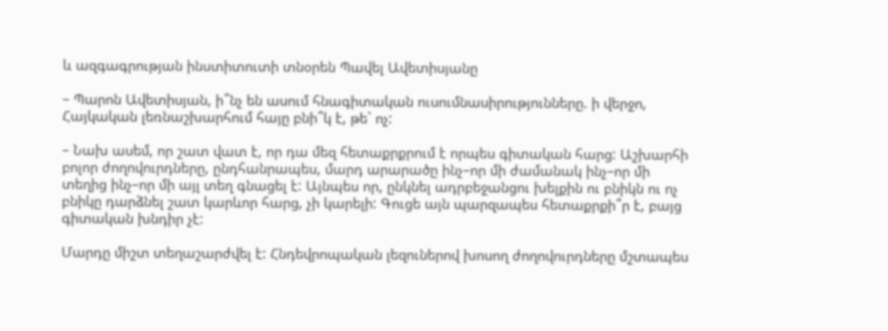և ազգագրության ինստիտուտի տնօրեն Պավել Ավետիսյանը

– Պարոն Ավետիսյան, ի՞նչ են ասում հնագիտական ուսումնասիրությունները. ի վերջո, Հայկական լեռնաշխարհում հայը բնի՞կ է, թե` ոչ:

– Նախ ասեմ, որ շատ վատ է, որ դա մեզ հետաքրքրում է որպես գիտական հարց: Աշխարհի բոլոր ժողովուրդները, ընդհանրապես, մարդ արարածը ինչ–որ մի ժամանակ ինչ–որ մի տեղից ինչ–որ մի այլ տեղ գնացել է: Այնպես որ, ընկնել ադրբեջանցու խելքին ու բնիկն ու ոչ բնիկը դարձնել շատ կարևոր հարց, չի կարելի: Գուցե այն պարզապես հետաքրքի՞ր է, բայց գիտական խնդիր չէ:

Մարդը միշտ տեղաշարժվել է: Հնդեվրոպական լեզուներով խոսող ժողովուրդները մշտապես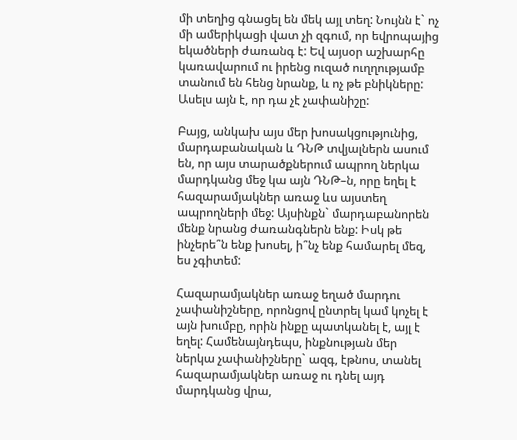մի տեղից գնացել են մեկ այլ տեղ: Նույնն է` ոչ մի ամերիկացի վատ չի զգում, որ եվրոպայից եկածների ժառանգ է: Եվ այսօր աշխարհը կառավարում ու իրենց ուզած ուղղությամբ տանում են հենց նրանք, և ոչ թե բնիկները: Ասելս այն է, որ դա չէ չափանիշը:

Բայց, անկախ այս մեր խոսակցությունից, մարդաբանական և ԴՆԹ տվյալներն ասում են, որ այս տարածքներում ապրող ներկա մարդկանց մեջ կա այն ԴՆԹ–ն, որը եղել է հազարամյակներ առաջ ևս այստեղ ապրողների մեջ: Այսինքն` մարդաբանորեն մենք նրանց ժառանգներն ենք: Իսկ թե ինչերե՞ն ենք խոսել, ի՞նչ ենք համարել մեզ, ես չգիտեմ:

Հազարամյակներ առաջ եղած մարդու չափանիշները, որոնցով ընտրել կամ կոչել է այն խումբը, որին ինքը պատկանել է, այլ է եղել: Համենայնդեպս, ինքնության մեր ներկա չափանիշները` ազգ, էթնոս, տանել հազարամյակներ առաջ ու դնել այդ մարդկանց վրա,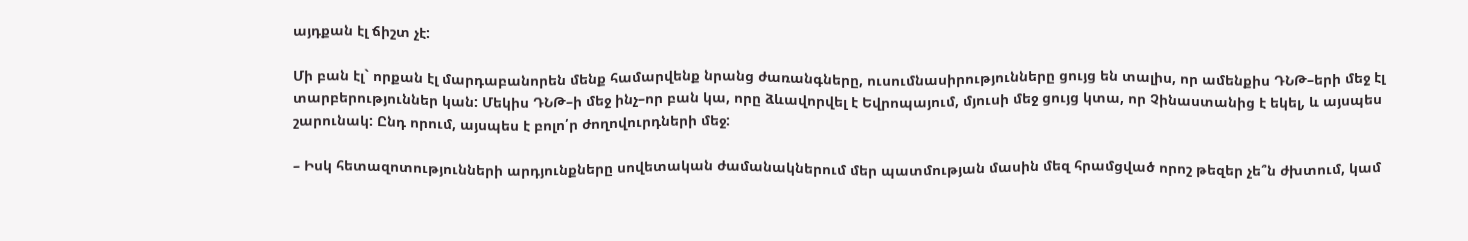այդքան էլ ճիշտ չէ:

Մի բան էլ` որքան էլ մարդաբանորեն մենք համարվենք նրանց ժառանգները, ուսումնասիրությունները ցույց են տալիս, որ ամենքիս ԴՆԹ–երի մեջ էլ տարբերություններ կան: Մեկիս ԴՆԹ–ի մեջ ինչ–որ բան կա, որը ձևավորվել է Եվրոպայում, մյուսի մեջ ցույց կտա, որ Չինաստանից է եկել, և այսպես շարունակ: Ընդ որում, այսպես է բոլո՛ր ժողովուրդների մեջ:

– Իսկ հետազոտությունների արդյունքները սովետական ժամանակներում մեր պատմության մասին մեզ հրամցված որոշ թեզեր չե՞ն ժխտում, կամ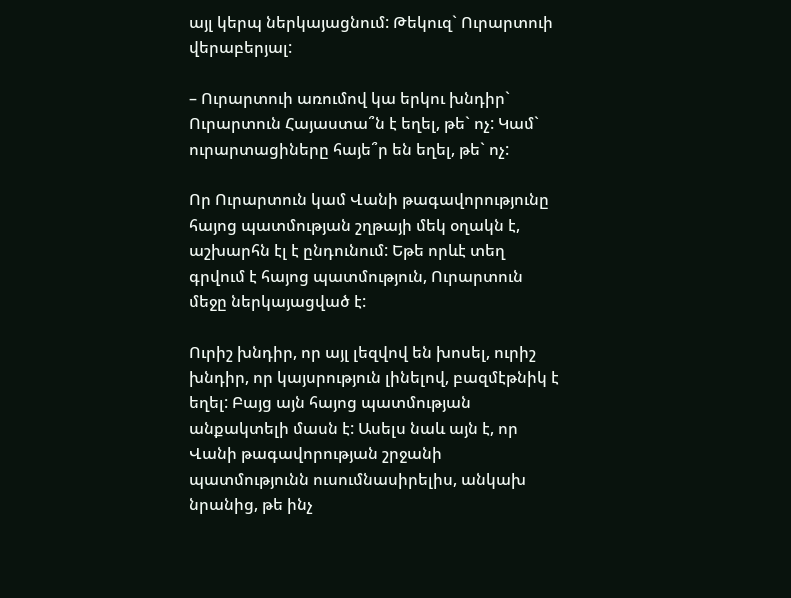այլ կերպ ներկայացնում: Թեկուզ` Ուրարտուի վերաբերյալ:

– Ուրարտուի առումով կա երկու խնդիր` Ուրարտուն Հայաստա՞ն է եղել, թե` ոչ: Կամ` ուրարտացիները հայե՞ր են եղել, թե` ոչ:

Որ Ուրարտուն կամ Վանի թագավորությունը հայոց պատմության շղթայի մեկ օղակն է, աշխարհն էլ է ընդունում: Եթե որևէ տեղ գրվում է հայոց պատմություն, Ուրարտուն մեջը ներկայացված է:

Ուրիշ խնդիր, որ այլ լեզվով են խոսել, ուրիշ խնդիր, որ կայսրություն լինելով, բազմէթնիկ է եղել: Բայց այն հայոց պատմության անքակտելի մասն է: Ասելս նաև այն է, որ Վանի թագավորության շրջանի պատմությունն ուսումնասիրելիս, անկախ նրանից, թե ինչ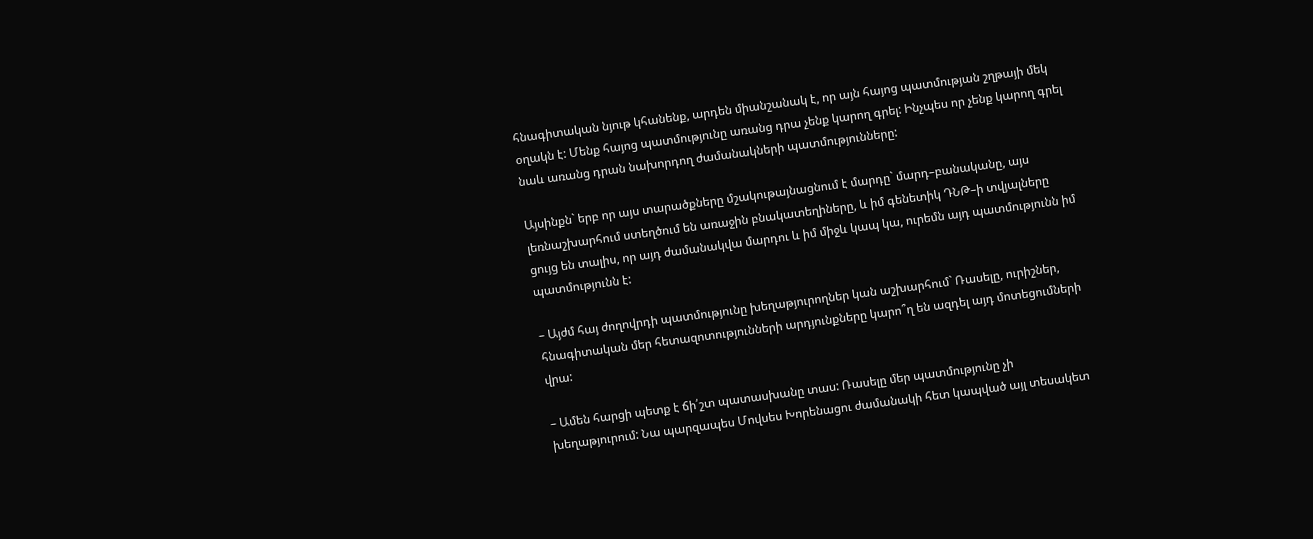հնագիտական նյութ կհանենք, արդեն միանշանակ է, որ այն հայոց պատմության շղթայի մեկ օղակն է: Մենք հայոց պատմությունը առանց դրա չենք կարող գրել: Ինչպես որ չենք կարող գրել նաև առանց դրան նախորդող ժամանակների պատմությունները:

Այսինքն` երբ որ այս տարածքները մշակութայնացնում է մարդը` մարդ–բանականը, այս լեռնաշխարհում ստեղծում են առաջին բնակատեղիները, և իմ գենետիկ ԴՆԹ–ի տվյալները ցույց են տալիս, որ այդ ժամանակվա մարդու և իմ միջև կապ կա, ուրեմն այդ պատմությունն իմ պատմությունն է:

– Այժմ հայ ժողովրդի պատմությունը խեղաթյուրողներ կան աշխարհում` Ռասելը, ուրիշներ, հնագիտական մեր հետազոտությունների արդյունքները կարո՞ղ են ազդել այդ մոտեցումների վրա:

– Ամեն հարցի պետք է ճի՛շտ պատասխանը տաս: Ռասելը մեր պատմությունը չի խեղաթյուրում: Նա պարզապես Մովսես Խորենացու ժամանակի հետ կապված այլ տեսակետ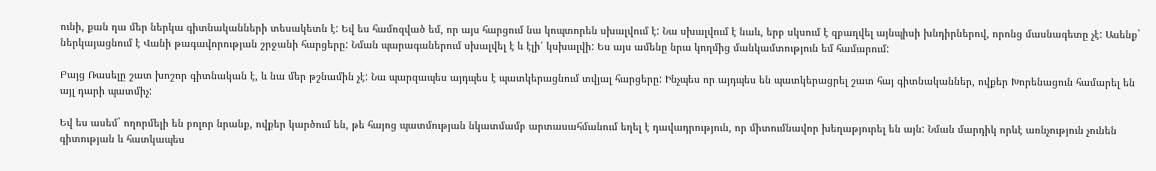ունի, քան դա մեր ներկա գիտնականների տեսակետն է: Եվ ես համոզված եմ, որ այս հարցում նա կոպտորեն սխալվում է: Նա սխալվում է նաև, երբ սկսում է զբաղվել այնպիսի խնդիրներով, որոնց մասնագետը չէ: Ասենք` ներկայացնում է Վանի թագավորության շրջանի հարցերը: Նման պարագաներում սխալվել է և էլի՛ կսխալվի: Ես այս ամենը նրա կողմից մանկամտություն եմ համարում:

Բայց Ռասելը շատ խոշոր գիտնական է, և նա մեր թշնամին չէ: Նա պարզապես այդպես է պատկերացնում տվյալ հարցերը: Ինչպես որ այդպես են պատկերացրել շատ հայ գիտնականներ, ովքեր Խորենացուն համարել են այլ դարի պատմիչ:

Եվ ես ասեմ` ողորմելի են բոլոր նրանք, ովքեր կարծում են, թե հայոց պատմության նկատմամբ արտասահմանում եղել է դավադրություն, որ միտումնավոր խեղաթյուրել են այն: Նման մարդիկ որևէ առնչություն չունեն գիտության և հատկապես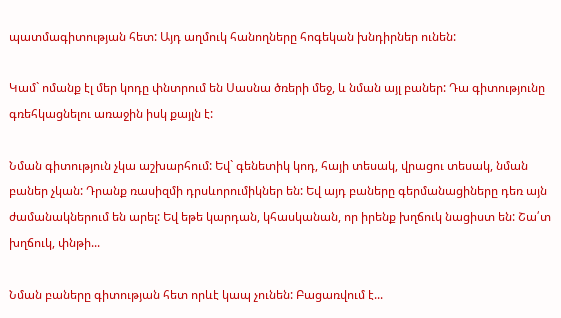պատմագիտության հետ: Այդ աղմուկ հանողները հոգեկան խնդիրներ ունեն:

Կամ` ոմանք էլ մեր կոդը փնտրում են Սասնա ծռերի մեջ, և նման այլ բաներ: Դա գիտությունը գռեհկացնելու առաջին իսկ քայլն է:

Նման գիտություն չկա աշխարհում: Եվ` գենետիկ կոդ, հայի տեսակ, վրացու տեսակ, նման բաներ չկան: Դրանք ռասիզմի դրսևորումիկներ են: Եվ այդ բաները գերմանացիները դեռ այն ժամանակներում են արել: Եվ եթե կարդան, կհասկանան, որ իրենք խղճուկ նացիստ են: Շա՛տ խղճուկ, փնթի...

Նման բաները գիտության հետ որևէ կապ չունեն: Բացառվում է...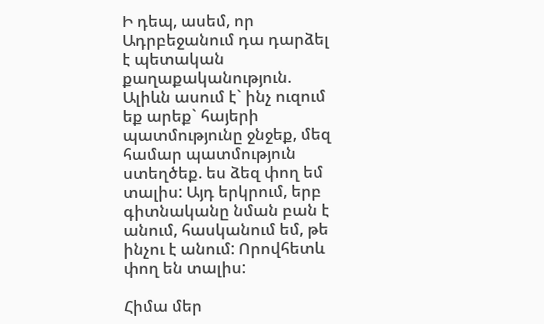Ի դեպ, ասեմ, որ Ադրբեջանում դա դարձել է պետական քաղաքականություն. Ալիևն ասում է` ինչ ուզում եք արեք` հայերի պատմությունը ջնջեք, մեզ համար պատմություն ստեղծեք. ես ձեզ փող եմ տալիս: Այդ երկրում, երբ գիտնականը նման բան է անում, հասկանում եմ, թե ինչու է անում: Որովհետև փող են տալիս:

Հիմա մեր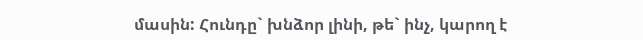մասին: Հունդը` խնձոր լինի, թե` ինչ, կարող է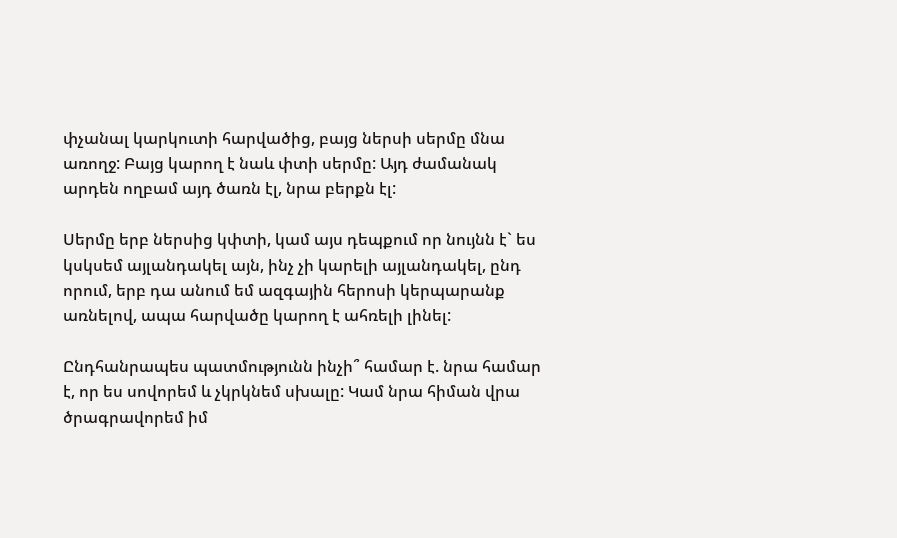փչանալ կարկուտի հարվածից, բայց ներսի սերմը մնա առողջ: Բայց կարող է նաև փտի սերմը: Այդ ժամանակ արդեն ողբամ այդ ծառն էլ, նրա բերքն էլ:

Սերմը երբ ներսից կփտի, կամ այս դեպքում որ նույնն է` ես կսկսեմ այլանդակել այն, ինչ չի կարելի այլանդակել, ընդ որում, երբ դա անում եմ ազգային հերոսի կերպարանք առնելով, ապա հարվածը կարող է ահռելի լինել:

Ընդհանրապես պատմությունն ինչի՞ համար է. նրա համար է, որ ես սովորեմ և չկրկնեմ սխալը: Կամ նրա հիման վրա ծրագրավորեմ իմ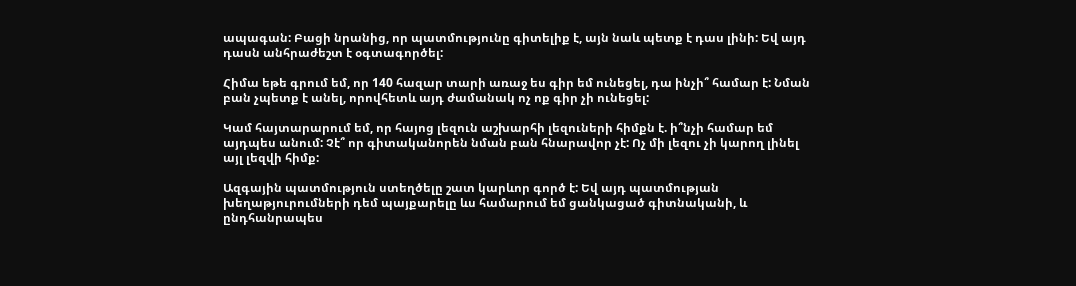ապագան: Բացի նրանից, որ պատմությունը գիտելիք է, այն նաև պետք է դաս լինի: Եվ այդ դասն անհրաժեշտ է օգտագործել:

Հիմա եթե գրում եմ, որ 140 հազար տարի առաջ ես գիր եմ ունեցել, դա ինչի՞ համար է: Նման բան չպետք է անել, որովհետև այդ ժամանակ ոչ ոք գիր չի ունեցել:

Կամ հայտարարում եմ, որ հայոց լեզուն աշխարհի լեզուների հիմքն է. ի՞նչի համար եմ այդպես անում: Չէ՞ որ գիտականորեն նման բան հնարավոր չէ: Ոչ մի լեզու չի կարող լինել այլ լեզվի հիմք:

Ազգային պատմություն ստեղծելը շատ կարևոր գործ է: Եվ այդ պատմության խեղաթյուրումների դեմ պայքարելը ևս համարում եմ ցանկացած գիտնականի, և ընդհանրապես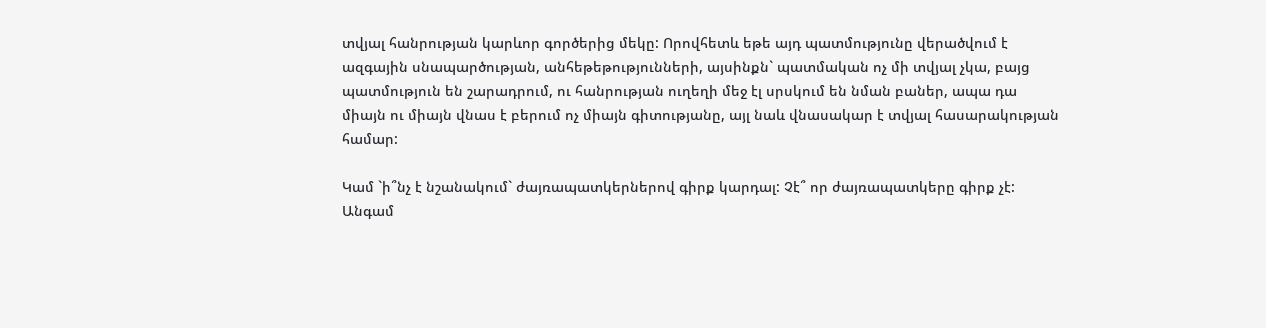տվյալ հանրության կարևոր գործերից մեկը: Որովհետև եթե այդ պատմությունը վերածվում է ազգային սնապարծության, անհեթեթությունների, այսինքն` պատմական ոչ մի տվյալ չկա, բայց պատմություն են շարադրում, ու հանրության ուղեղի մեջ էլ սրսկում են նման բաներ, ապա դա միայն ու միայն վնաս է բերում ոչ միայն գիտությանը, այլ նաև վնասակար է տվյալ հասարակության համար:

Կամ `ի՞նչ է նշանակում` ժայռապատկերներով գիրք կարդալ: Չէ՞ որ ժայռապատկերը գիրք չէ: Անգամ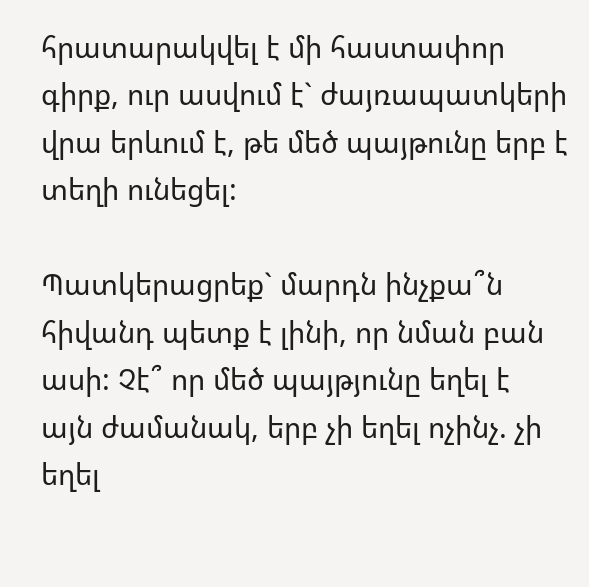հրատարակվել է մի հաստափոր գիրք, ուր ասվում է` ժայռապատկերի վրա երևում է, թե մեծ պայթունը երբ է տեղի ունեցել:

Պատկերացրեք` մարդն ինչքա՞ն հիվանդ պետք է լինի, որ նման բան ասի: Չէ՞ որ մեծ պայթյունը եղել է այն ժամանակ, երբ չի եղել ոչինչ. չի եղել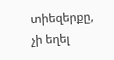տիեզերքը, չի եղել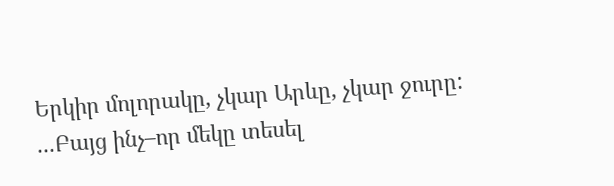Երկիր մոլորակը, չկար Արևը, չկար ջուրը: ...Բայց ինչ–որ մեկը տեսել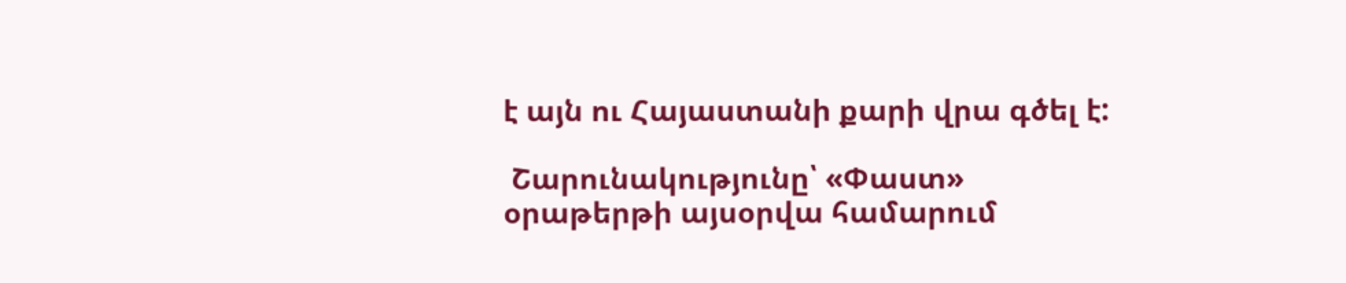է այն ու Հայաստանի քարի վրա գծել է:

 Շարունակությունը՝ «Փաստ» օրաթերթի այսօրվա համարում